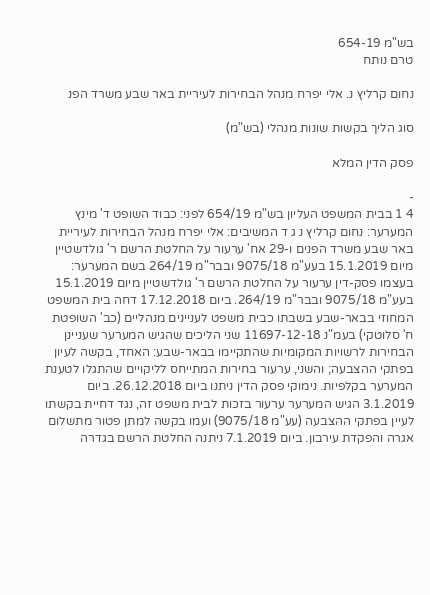בש"מ 654-19
טרם נותח

נחום קרליץ נ. אלי יפרח מנהל הבחירות לעיריית באר שבע משרד הפנ

סוג הליך בקשות שונות מנהלי (בש"מ)

פסק הדין המלא

-
4 1 בבית המשפט העליון בש"מ 654/19 לפני: כבוד השופט ד' מינץ המערער: נחום קרליץ נ ג ד המשיבים: אלי יפרח מנהל הבחירות לעיריית באר שבע משרד הפנים ו-29 אח' ערעור על החלטת הרשם ר' גולדשטיין מיום 15.1.2019 בעע"מ 9075/18 ובבר"מ 264/19 בשם המערער: בעצמו פסק-דין ערעור על החלטת הרשם ר' גולדשטיין מיום 15.1.2019 בעע"מ 9075/18 ובבר"מ 264/19. ביום 17.12.2018 דחה בית המשפט המחוזי בבאר-שבע בשבתו כבית משפט לעניינים מנהליים (כב' השופטת ח' סלוטקי) בעמ"נ 11697-12-18 שני הליכים שהגיש המערער שעניינן הבחירות לרשויות המקומיות שהתקיימו בבאר-שבע: האחד, בקשה לעיון בפתקי ההצבעה; והשני, ערעור בחירות המתייחס לליקויים שהתגלו לטענת המערער בקלפיות. נימוקי פסק הדין ניתנו ביום 26.12.2018. ביום 3.1.2019 הגיש המערער ערעור בזכות לבית משפט זה, נגד דחיית בקשתו לעיין בפתקי ההצבעה (עע"מ 9075/18) ועמו בקשה למתן פטור מתשלום אגרה והפקדת עירבון. ביום 7.1.2019 ניתנה החלטת הרשם בגדרה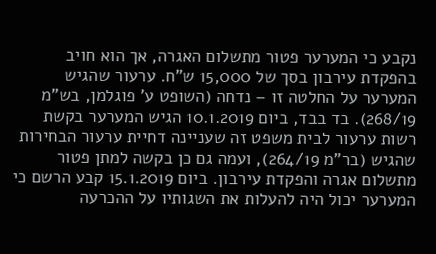נקבע כי המערער פטור מתשלום האגרה, אך הוא חויב בהפקדת עירבון בסך של 15,000 ש"ח. ערעור שהגיש המערער על החלטה זו – נדחה (השופט ע' פוגלמן, בש"מ 268/19). בד בבד, ביום 10.1.2019 הגיש המערער בקשת רשות ערעור לבית משפט זה שעניינה דחיית ערעור הבחירות שהגיש (בר"מ 264/19), ועמה גם כן בקשה למתן פטור מתשלום אגרה והפקדת עירבון. ביום 15.1.2019 קבע הרשם כי המערער יכול היה להעלות את השגותיו על ההכרעה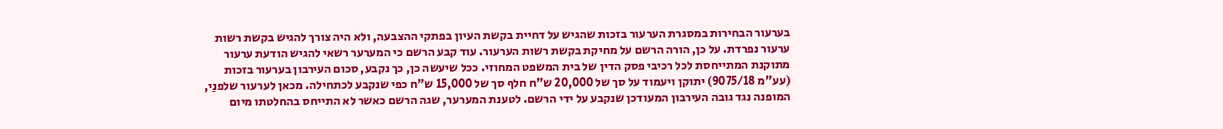בערעור הבחירות במסגרת הערעור בזכות שהגיש על דחיית בקשת העיון בפתקי ההצבעה, ולא היה צורך להגיש בקשת רשות ערעור נפרדת. על כן, הורה הרשם על מחיקת בקשת רשות הערעור. עוד קבע הרשם כי המערער רשאי להגיש הודעת ערעור מתוקנת המתייחסת לכל רכיבי פסק הדין של בית המשפט המחוזי. ככל שיעשה כן, כך נקבע, סכום העירבון בערעור בזכות (עע"מ 9075/18) יתוקן ויעמוד על סך של 20,000 ש"ח חלף סך של 15,000 ש"ח כפי שנקבע לכתחילה. מכאן לערעור שלפנַי, המופנה נגד גובה העירבון המעודכן שנקבע על ידי הרשם. לטענת המערער, שגה הרשם כאשר לא התייחס בהחלטתו מיום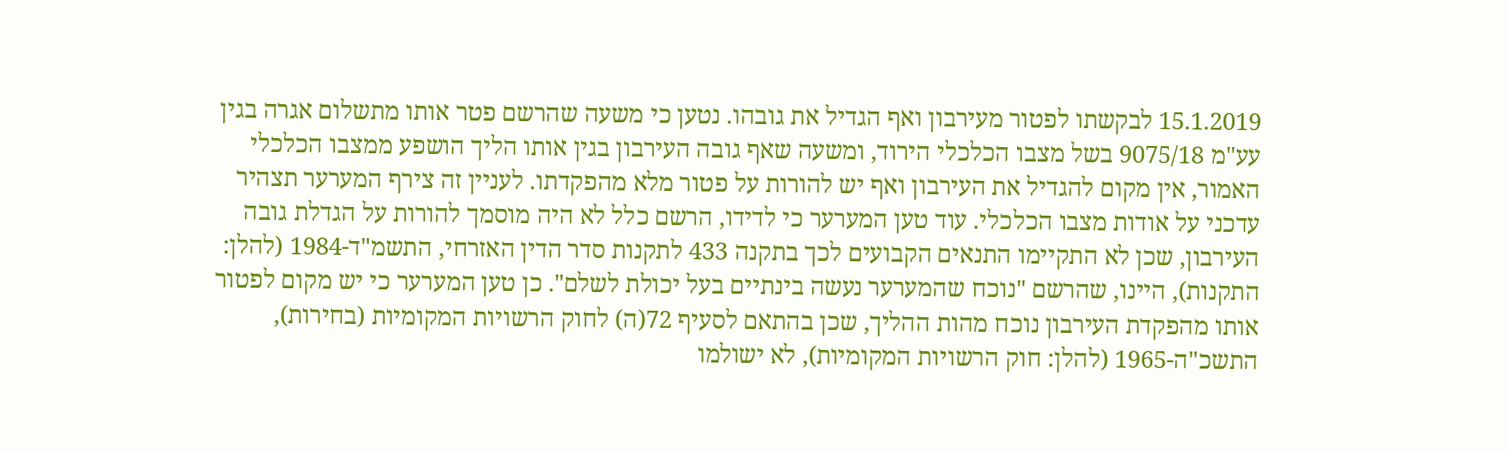15.1.2019 לבקשתו לפטור מעירבון ואף הגדיל את גובהו. נטען כי משעה שהרשם פטר אותו מתשלום אגרה בגין עע"מ 9075/18 בשל מצבו הכלכלי הירוד, ומשעה שאף גובה העירבון בגין אותו הליך הושפע ממצבו הכלכלי האמור, אין מקום להגדיל את העירבון ואף יש להורות על פטור מלא מהפקדתו. לעניין זה צירף המערער תצהיר עדכני על אודות מצבו הכלכלי. עוד טען המערער כי לדידו, הרשם כלל לא היה מוסמך להורות על הגדלת גובה העירבון, שכן לא התקיימו התנאים הקבועים לכך בתקנה 433 לתקנות סדר הדין האזרחי, התשמ"ד-1984 (להלן: התקנות), היינו, שהרשם "נוכח שהמערער נעשה בינתיים בעל יכולת לשלם". כן טען המערער כי יש מקום לפטור אותו מהפקדת העירבון נוכח מהות ההליך, שכן בהתאם לסעיף 72(ה) לחוק הרשויות המקומיות (בחירות), התשכ"ה-1965 (להלן: חוק הרשויות המקומיות), לא ישולמו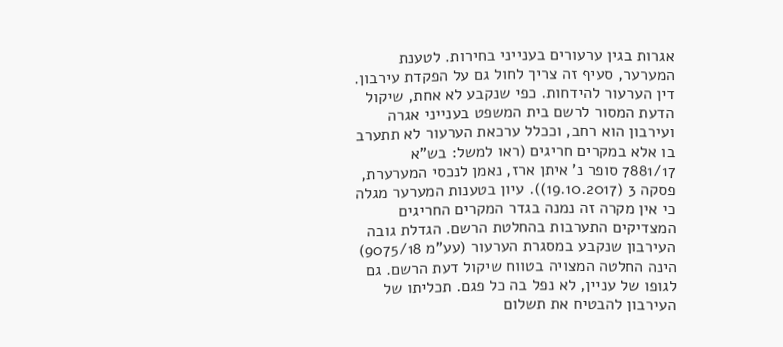אגרות בגין ערעורים בענייני בחירות. לטענת המערער, סעיף זה צריך לחול גם על הפקדת עירבון. דין הערעור להידחות. כפי שנקבע לא אחת, שיקול הדעת המסור לרשם בית המשפט בענייני אגרה ועירבון הוא רחב, וככלל ערכאת הערעור לא תתערב בו אלא במקרים חריגים (ראו למשל: בש"א 7881/17 סופר נ' איתן ארז, נאמן לנכסי המערערת, פסקה 3 (19.10.2017)). עיון בטענות המערער מגלה כי אין מקרה זה נמנה בגדר המקרים החריגים המצדיקים התערבות בהחלטת הרשם. הגדלת גובה העירבון שנקבע במסגרת הערעור (עע"מ 9075/18) הינה החלטה המצויה בטווח שיקול דעת הרשם. גם לגופו של עניין, לא נפל בה כל פגם. תכליתו של העירבון להבטיח את תשלום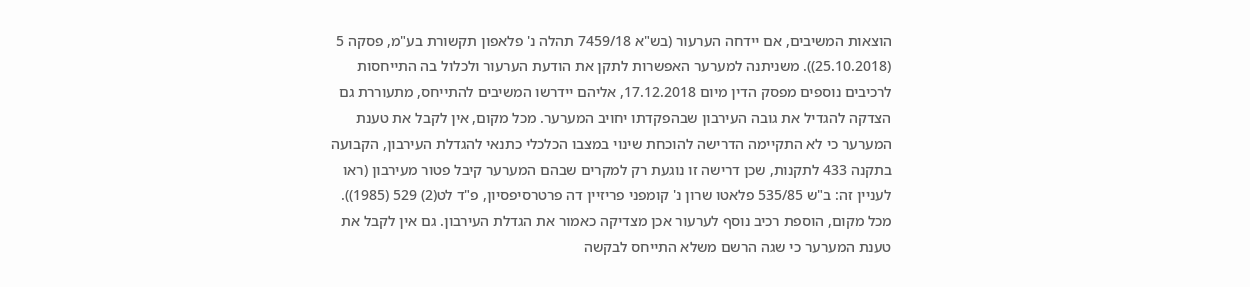הוצאות המשיבים, אם יידחה הערעור (בש"א 7459/18 תהלה נ' פלאפון תקשורת בע"מ, פסקה 5 (25.10.2018)). משניתנה למערער האפשרות לתקן את הודעת הערעור ולכלול בה התייחסות לרכיבים נוספים מפסק הדין מיום 17.12.2018, אליהם יידרשו המשיבים להתייחס, מתעוררת גם הצדקה להגדיל את גובה העירבון שבהפקדתו יחויב המערער. מכל מקום, אין לקבל את טענת המערער כי לא התקיימה הדרישה להוכחת שינוי במצבו הכלכלי כתנאי להגדלת העירבון, הקבועה בתקנה 433 לתקנות, שכן דרישה זו נוגעת רק למקרים שבהם המערער קיבל פטור מעירבון (ראו לעניין זה: ב"ש 535/85 פלאטו שרון נ' קומפני פריזיין דה פרטרסיפסיון, פ"ד לט(2) 529 (1985)). מכל מקום, הוספת רכיב נוסף לערעור אכן מצדיקה כאמור את הגדלת העירבון. גם אין לקבל את טענת המערער כי שגה הרשם משלא התייחס לבקשה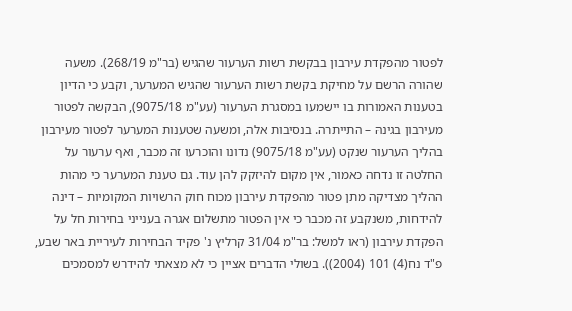לפטור מהפקדת עירבון בבקשת רשות הערעור שהגיש (בר"מ 268/19). משעה שהורה הרשם על מחיקת בקשת רשות הערעור שהגיש המערער, וקבע כי הדיון בטענות האמורות בו יישמעו במסגרת הערעור (עע"מ 9075/18), הבקשה לפטור מעירבון בגינהּ – התייתרה. בנסיבות אלה, ומשעה שטענות המערער לפטור מעירבון בהליך הערעור שנקט (עע"מ 9075/18) נדונו והוכרעו זה מכבר, ואף ערעור על החלטה זו נדחה כאמור, אין מקום להיזקק להן עוד. גם טענת המערער כי מהות ההליך מצדיקה מתן פטור מהפקדת עירבון מכוח חוק הרשויות המקומיות – דינה להידחות, משנקבע זה מכבר כי אין הפטור מתשלום אגרה בענייני בחירות חל על הפקדת עירבון (ראו למשל: בר"מ 31/04 קרליץ נ' פקיד הבחירות לעיריית באר שבע, פ"ד נח(4) 101 (2004)). בשולי הדברים אציין כי לא מצאתי להידרש למסמכים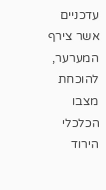עדכניים אשר צירף המערער, להוכחת מצבו הכלכלי הירוד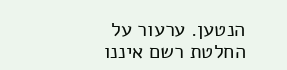הנטען. ערעור על החלטת רשם איננו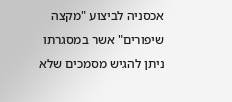אכסניה לביצוע "מקצה שיפורים" אשר במסגרתו ניתן להגיש מסמכים שלא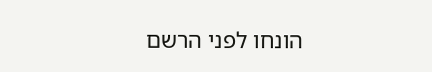הונחו לפני הרשם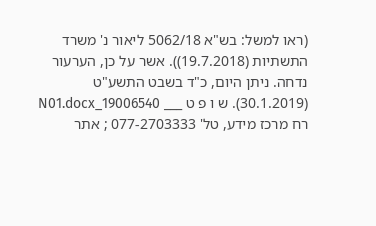(ראו למשל: בש"א 5062/18 ליאור נ' משרד התשתיות (19.7.2018)). אשר על כן, הערעור נדחה. ניתן היום, כ"ד בשבט התשע"ט (30.1.2019). ש ו פ ט ___ 19006540_N01.docx רח מרכז מידע, טל' 077-2703333 ; אתר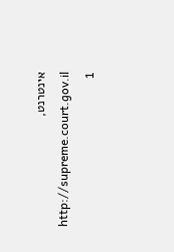אינטרנט, http://supreme.court.gov.il 1